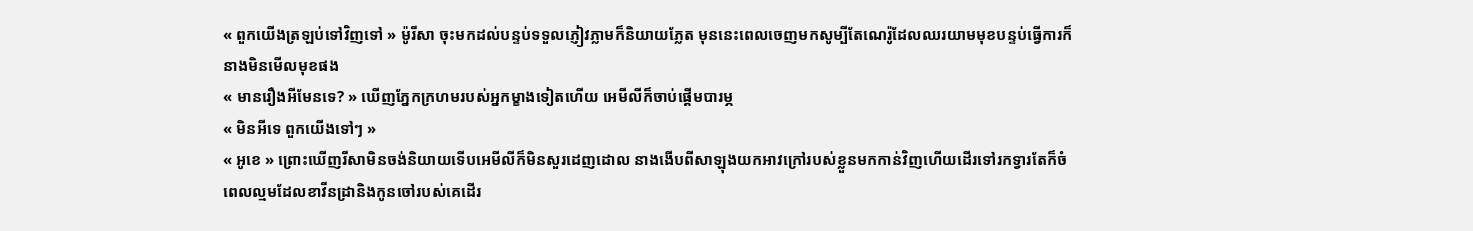« ពួកយើងត្រឡប់ទៅវិញទៅ » ម៉ូរីសា ចុះមកដល់បន្ទប់ទទួលភ្ញៀវភ្លាមក៏និយាយភ្លែត មុននេះពេលចេញមកសូម្បីតែណេរ៉ូដែលឈរយាមមុខបន្ទប់ធ្វើការក៏នាងមិនមើលមុខផង
« មានរឿងអីមែនទេ? » ឃើញភ្នែកក្រហមរបស់អ្នកម្ខាងទៀតហើយ អេមីលីក៏ចាប់ផ្តើមបារម្ភ
« មិនអីទេ ពួកយើងទៅៗ »
« អូខេ » ព្រោះឃើញរីសាមិនចង់និយាយទើបអេមីលីក៏មិនសួរដេញដោល នាងងើបពីសាឡុងយកអាវក្រៅរបស់ខ្លួនមកកាន់វិញហើយដើរទៅរកទ្វារតែក៏ចំពេលល្មមដែលខាវីនដ្រានិងកូនចៅរបស់គេដើរ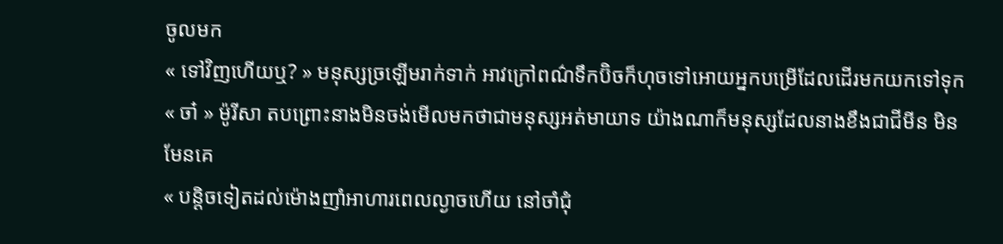ចូលមក
« ទៅវិញហើយឬ? » មនុស្សច្រឡើមរាក់ទាក់ អាវក្រៅពណ៌ទឹកប៊ិចក៏ហុចទៅអោយអ្នកបម្រើដែលដើរមកយកទៅទុក
« ចា៎ » ម៉ូរីសា តបព្រោះនាងមិនចង់មើលមកថាជាមនុស្សអត់មាយាទ យ៉ាងណាក៏មនុស្សដែលនាងខឹងជាជីមីន មិនមែនគេ
« បន្តិចទៀតដល់ម៉ោងញាំអាហារពេលល្ងាចហើយ នៅចាំជុំ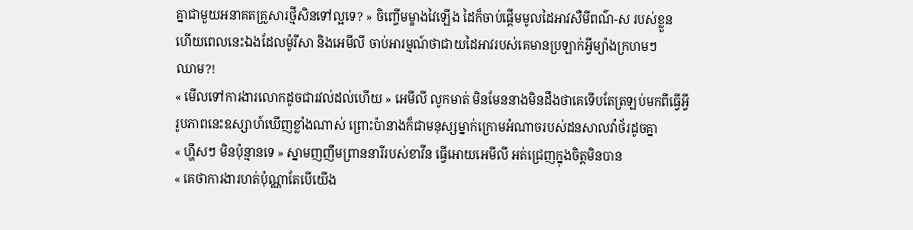គ្នាជាមួយអនាគតគ្រួសារថ្មីសិនទៅល្អទេ? » ចិញ្ចើមម្ខាងវៃឡើង ដៃក៏ចាប់ផ្តើមមូលដៃអាវសឺមីពណ៌-ស របស់ខ្លួន ហើយពេលនេះឯងដែលម៉ូរីសា និងអេមីលី ចាប់អារម្មណ៍ថាជាយដៃអាវរបស់គេមានប្រឡាក់អ្វីម្យ៉ាងក្រហមៗ
ឈាម?!
« មើលទៅការងារលោកដូចជារវល់ដល់ហើយ » អេមីលី លូកមាត់ មិនមែននាងមិនដឹងថាគេទើបតែត្រឡប់មកពីធ្វើអ្វី រូបភាពនេះឧស្សាហ៍ឃើញខ្លាំងណាស់ ព្រោះប៉ានាងក៏ជាមនុស្សម្នាក់ក្រោមអំណាចរបស់ដនសាលវ៉ាថ័រដូចគ្នា
« ហ្ហឹសៗ មិនប៉ុន្មានទេ » ស្នាមញញឹមព្រាននារីរបស់ខាវីន ធ្វើអោយអេមីលី អត់ជ្រេញក្នុងចិត្តមិនបាន
« គេថាការងារហត់ប៉ុណ្ណាតែបើយើង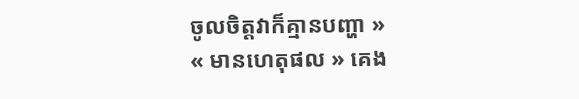ចូលចិត្តវាក៏គ្មានបញ្ហា »
« មានហេតុផល » គេង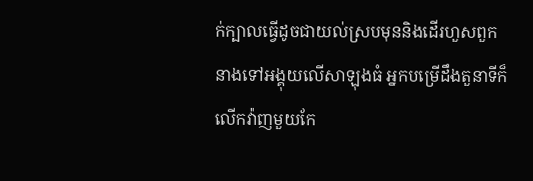ក់ក្បាលធ្វើដូចជាយល់ស្របមុននិងដើរហួសពួកនាងទៅអង្គុយលើសាឡុងធំ អ្នកបម្រើដឹងតួនាទីក៏លើកវ៉ាញមួយកែ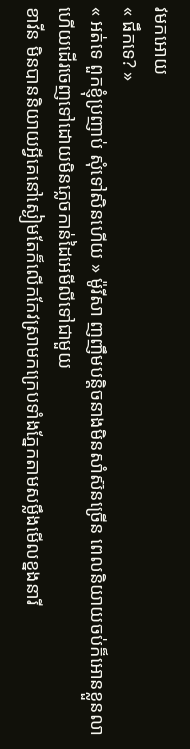វមកអោយ
« ផឹកទេ? »
« អត់ទេ ពួកខ្ញុំប្រញាប់ សុំទៅសិនហើយ » ម៉ូរីសា ញញឹមបន្តិចនាងមិនសាំស៊នច្រើន ពេលនិយាយចប់ក៏អោនខ្លួនលាហើយដើរចេញទៅដោយមិនភ្លេចកាន់ដៃអេមីលីទៅជាមួយ
ខាវីន មិនបាននិយាយអ្វីគេនៅស្ងៀមតែក៏លើកកែវស្រាមកក្រេបទាំងភ្នែកតាមសម្លឹងមើលខ្នងនារី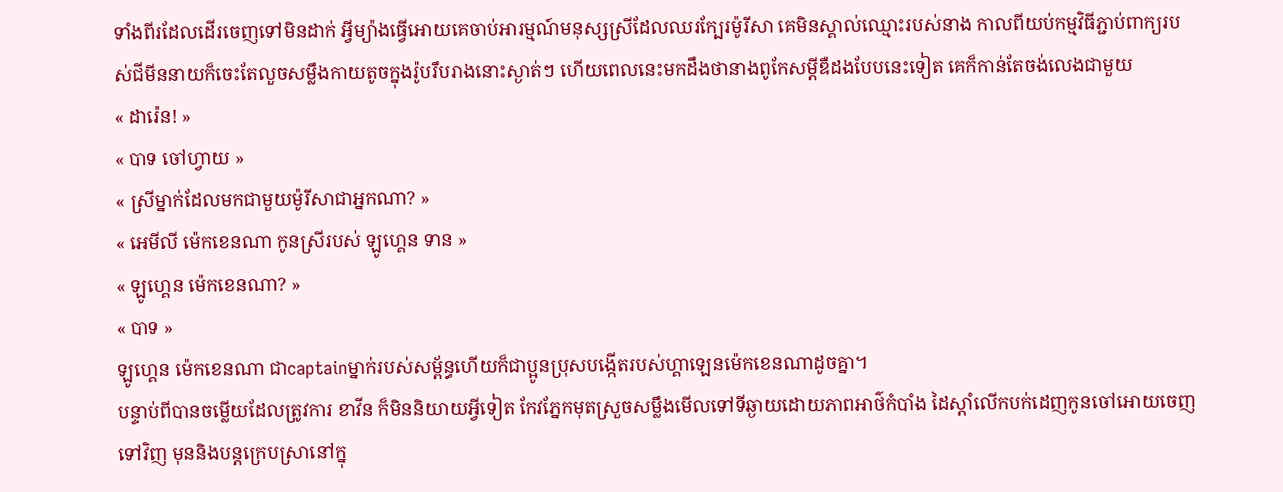ទាំងពីរដែលដើរចេញទៅមិនដាក់ អ្វីម្យ៉ាងធ្វើអោយគេចាប់អារម្មណ៍មនុស្សស្រីដែលឈរក្បែរម៉ូរីសា គេមិនស្គាល់ឈ្មោះរបស់នាង កាលពីយប់កម្មវិធីភ្ជាប់ពាក្យរបស់ជីមីននាយក៏ចេះតែលួចសម្លឹងកាយតូចក្នុងរ៉ូបរឹបរាងនោះស្ងាត់ៗ ហើយពេលនេះមកដឹងថានាងពូកែសម្តីឌឺដងបែបនេះទៀត គេក៏កាន់តែចង់លេងជាមួយ
« ដារ៉េន! »
« បាទ ចៅហ្វាយ »
« ស្រីម្នាក់ដែលមកជាមួយម៉ូរីសាជាអ្នកណា? »
« អេមីលី ម៉េកខេនណា កូនស្រីរបស់ ឡូហ្គេន ទាន »
« ឡូហ្គេន ម៉េកខេនណា? »
« បាទ »
ឡូហ្គេន ម៉េកខេនណា ជាcaptainម្នាក់របស់សម្ព័ន្ធហើយក៏ជាប្អូនប្រុសបង្កើតរបស់ហ្គាឡេនម៉េកខេនណាដូចគ្នា។
បន្ទាប់ពីបានចម្លើយដែលត្រូវការ ខាវីន ក៏មិននិយាយអ្វីទៀត កែវភ្នែកមុតស្រួចសម្លឹងមើលទៅទីឆ្ងាយដោយភាពអាថ៌កំបាំង ដៃស្តាំលើកបក់ដេញកូនចៅអោយចេញទៅវិញ មុននិងបន្តក្រេបស្រានៅក្នុ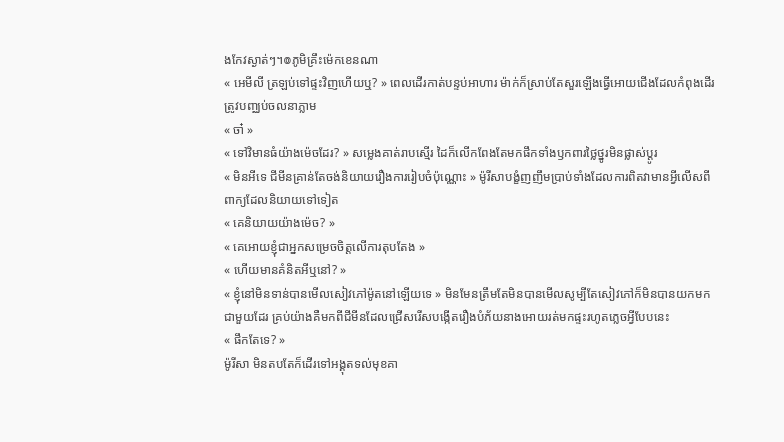ងកែវស្ងាត់ៗ។៙ភូមិគ្រឹះម៉េកខេនណា
« អេមីលី ត្រឡប់ទៅផ្ទះវិញហើយឬ? » ពេលដើរកាត់បន្ទប់អាហារ ម៉ាក់ក៏ស្រាប់តែសួរឡើងធ្វើអោយជើងដែលកំពុងដើរត្រូវបញ្ឈប់ចលនាភ្លាម
« ចា៎ »
« ទៅវិមានធំយ៉ាងម៉េចដែរ? » សម្លេងគាត់រាបស្មើរ ដៃក៏លើកពែងតែមកផឹកទាំងឫកពារថ្លៃថ្នូរមិនផ្លាស់ប្តូរ
« មិនអីទេ ជីមីនគ្រាន់តែចង់និយាយរឿងការរៀបចំប៉ុណ្ណោះ » ម៉ូរីសាបង្ខំញញឹមប្រាប់ទាំងដែលការពិតវាមានអ្វីលើសពីពាក្យដែលនិយាយទៅទៀត
« គេនិយាយយ៉ាងម៉េច? »
« គេអោយខ្ញុំជាអ្នកសម្រេចចិត្តលើការតុបតែង »
« ហើយមានគំនិតអីឬនៅ? »
« ខ្ញុំនៅមិនទាន់បានមើលសៀវភៅម៉ូតនៅឡើយទេ » មិនមែនត្រឹមតែមិនបានមើលសូម្បីតែសៀវភៅក៏មិនបានយកមកជាមួយដែរ គ្រប់យ៉ាងគឺមកពីជីមីនដែលជ្រើសរើសបង្កើតរឿងបំភ័យនាងអោយរត់មកផ្ទះរហូតភ្លេចអ្វីបែបនេះ
« ផឹកតែទេ? »
ម៉ូរីសា មិនតបតែក៏ដើរទៅអង្គុតទល់មុខគា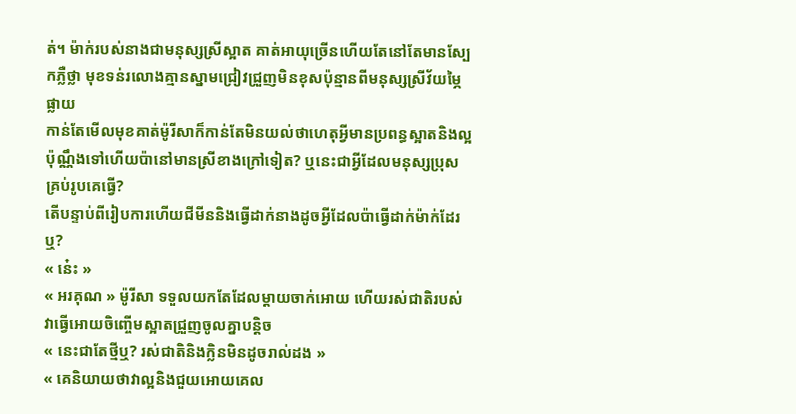ត់។ ម៉ាក់របស់នាងជាមនុស្សស្រីស្អាត គាត់អាយុច្រើនហើយតែនៅតែមានស្បែកភ្លឺថ្លា មុខទន់រលោងគ្មានស្នាមជ្រៀវជ្រួញមិនខុសប៉ុន្មានពីមនុស្សស្រីវ័យម្ភៃផ្លាយ
កាន់តែមើលមុខគាត់ម៉ូរីសាក៏កាន់តែមិនយល់ថាហេតុអ្វីមានប្រពន្ធស្អាតនិងល្អប៉ុណ្ណឹងទៅហើយប៉ានៅមានស្រីខាងក្រៅទៀត? ឬនេះជាអ្វីដែលមនុស្សប្រុសគ្រប់រូបគេធ្វើ?
តើបន្ទាប់ពីរៀបការហើយជីមីននិងធ្វើដាក់នាងដូចអ្វីដែលប៉ាធ្វើដាក់ម៉ាក់ដែរឬ?
« នេ៎ះ »
« អរគុណ » ម៉ូរីសា ទទួលយកតែដែលម្តាយចាក់អោយ ហើយរស់ជាតិរបស់វាធ្វើអោយចិញ្ចើមស្អាតជ្រួញចូលគ្នាបន្តិច
« នេះជាតែថ្មីឬ? រស់ជាតិនិងក្លិនមិនដូចរាល់ដង »
« គេនិយាយថាវាល្អនិងជួយអោយគេល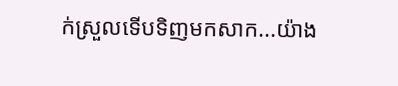ក់ស្រួលទើបទិញមកសាក...យ៉ាង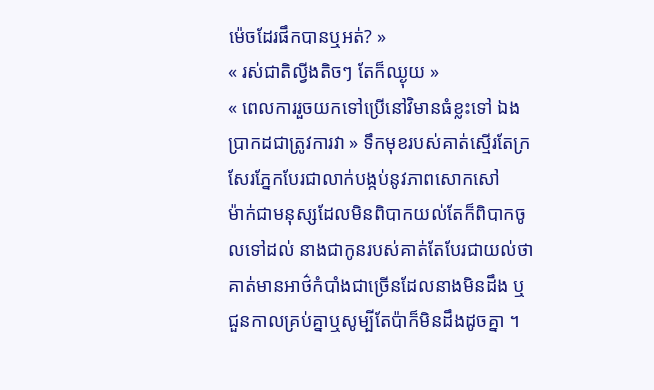ម៉េចដែរផឹកបានឬអត់? »
« រស់ជាតិល្វីងតិចៗ តែក៏ឈ្ងុយ »
« ពេលការរួចយកទៅប្រើនៅវិមានធំខ្លះទៅ ឯងប្រាកដជាត្រូវការវា » ទឹកមុខរបស់គាត់ស្មើរតែក្រសែរភ្នែកបែរជាលាក់បង្កប់នូវភាពសោកសៅ
ម៉ាក់ជាមនុស្សដែលមិនពិបាកយល់តែក៏ពិបាកចូលទៅដល់ នាងជាកូនរបស់គាត់តែបែរជាយល់ថាគាត់មានអាថ៌កំបាំងជាច្រើនដែលនាងមិនដឹង ឬជួនកាលគ្រប់គ្នាឬសូម្បីតែប៉ាក៏មិនដឹងដូចគ្នា ។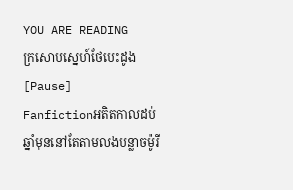YOU ARE READING
ក្រសោបស្នេហ៍ថែបេះដូង [Pause]
Fanfictionអតិតកាលដប់ឆ្នាំមុននៅតែតាមលងបន្លាចម៉ូរី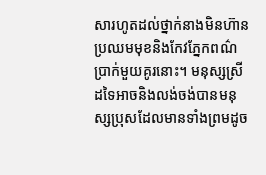សារហូតដល់ថ្នាក់នាងមិនហ៊ានប្រឈមមុខនិងកែវភ្នែកពណ៌ប្រាក់មួយគូរនោះ។ មនុស្សស្រីដទៃអាចនិងលង់ចង់បានមនុស្សប្រុសដែលមានទាំងព្រមដូច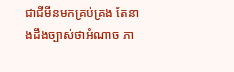ជាជីមីនមកគ្រប់គ្រង តែនាងដឹងច្បាស់ថាអំណាច ភា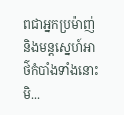ពជាអ្នកប្រម៉ាញ់ និងមន្តស្នេហ៍អាថ៌កំបាំងទាំងនោះមិ...